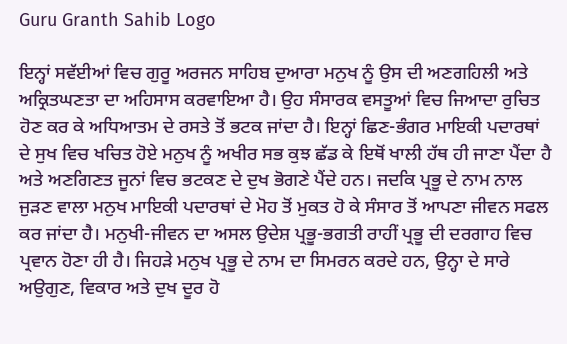Guru Granth Sahib Logo

ਇਨ੍ਹਾਂ ਸਵੱਈਆਂ ਵਿਚ ਗੁਰੂ ਅਰਜਨ ਸਾਹਿਬ ਦੁਆਰਾ ਮਨੁਖ ਨੂੰ ਉਸ ਦੀ ਅਣਗਹਿਲੀ ਅਤੇ ਅਕ੍ਰਿਤਘਣਤਾ ਦਾ ਅਹਿਸਾਸ ਕਰਵਾਇਆ ਹੈ। ਉਹ ਸੰਸਾਰਕ ਵਸਤੂਆਂ ਵਿਚ ਜਿਆਦਾ ਰੁਚਿਤ ਹੋਣ ਕਰ ਕੇ ਅਧਿਆਤਮ ਦੇ ਰਸਤੇ ਤੋਂ ਭਟਕ ਜਾਂਦਾ ਹੈ। ਇਨ੍ਹਾਂ ਛਿਣ-ਭੰਗਰ ਮਾਇਕੀ ਪਦਾਰਥਾਂ ਦੇ ਸੁਖ ਵਿਚ ਖਚਿਤ ਹੋਏ ਮਨੁਖ ਨੂੰ ਅਖੀਰ ਸਭ ਕੁਝ ਛੱਡ ਕੇ ਇਥੋਂ ਖਾਲੀ ਹੱਥ ਹੀ ਜਾਣਾ ਪੈਂਦਾ ਹੈ ਅਤੇ ਅਣਗਿਣਤ ਜੂਨਾਂ ਵਿਚ ਭਟਕਣ ਦੇ ਦੁਖ ਭੋਗਣੇ ਪੈਂਦੇ ਹਨ। ਜਦਕਿ ਪ੍ਰਭੂ ਦੇ ਨਾਮ ਨਾਲ ਜੁੜਣ ਵਾਲਾ ਮਨੁਖ ਮਾਇਕੀ ਪਦਾਰਥਾਂ ਦੇ ਮੋਹ ਤੋਂ ਮੁਕਤ ਹੋ ਕੇ ਸੰਸਾਰ ਤੋਂ ਆਪਣਾ ਜੀਵਨ ਸਫਲ ਕਰ ਜਾਂਦਾ ਹੈ। ਮਨੁਖੀ-ਜੀਵਨ ਦਾ ਅਸਲ ਉਦੇਸ਼ ਪ੍ਰਭੂ-ਭਗਤੀ ਰਾਹੀਂ ਪ੍ਰਭੂ ਦੀ ਦਰਗਾਹ ਵਿਚ ਪ੍ਰਵਾਨ ਹੋਣਾ ਹੀ ਹੈ। ਜਿਹੜੇ ਮਨੁਖ ਪ੍ਰਭੂ ਦੇ ਨਾਮ ਦਾ ਸਿਮਰਨ ਕਰਦੇ ਹਨ, ਉਨ੍ਹਾ ਦੇ ਸਾਰੇ ਅਉਗੁਣ, ਵਿਕਾਰ ਅਤੇ ਦੁਖ ਦੂਰ ਹੋ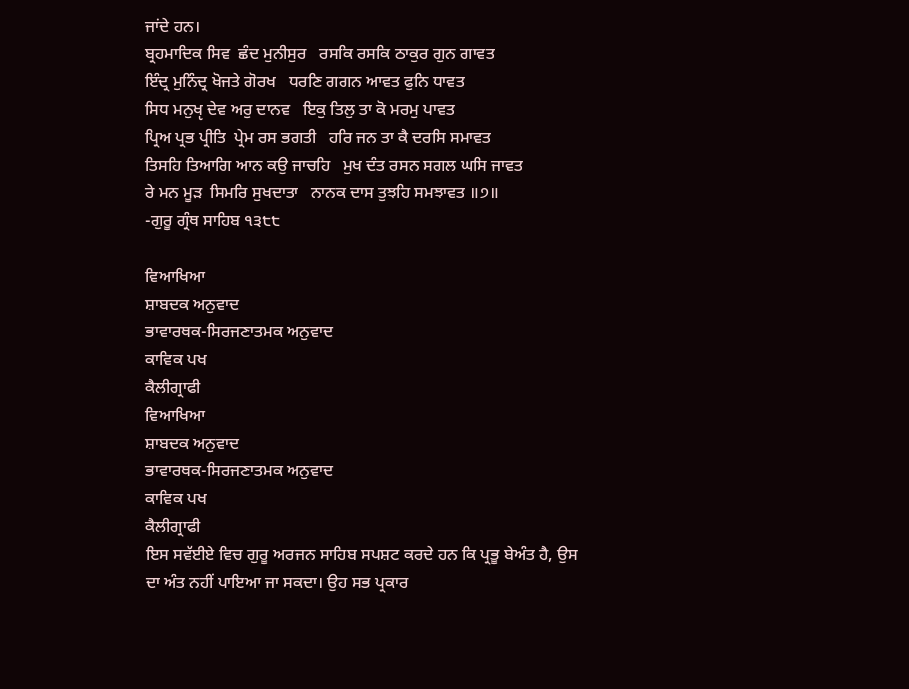ਜਾਂਦੇ ਹਨ।
ਬ੍ਰਹਮਾਦਿਕ ਸਿਵ  ਛੰਦ ਮੁਨੀਸੁਰ   ਰਸਕਿ ਰਸਕਿ ਠਾਕੁਰ ਗੁਨ ਗਾਵਤ
ਇੰਦ੍ਰ ਮੁਨਿੰਦ੍ਰ ਖੋਜਤੇ ਗੋਰਖ   ਧਰਣਿ ਗਗਨ ਆਵਤ ਫੁਨਿ ਧਾਵਤ
ਸਿਧ ਮਨੁਖੵ ਦੇਵ ਅਰੁ ਦਾਨਵ   ਇਕੁ ਤਿਲੁ ਤਾ ਕੋ ਮਰਮੁ ਪਾਵਤ
ਪ੍ਰਿਅ ਪ੍ਰਭ ਪ੍ਰੀਤਿ  ਪ੍ਰੇਮ ਰਸ ਭਗਤੀ   ਹਰਿ ਜਨ ਤਾ ਕੈ ਦਰਸਿ ਸਮਾਵਤ
ਤਿਸਹਿ ਤਿਆਗਿ ਆਨ ਕਉ ਜਾਚਹਿ   ਮੁਖ ਦੰਤ ਰਸਨ ਸਗਲ ਘਸਿ ਜਾਵਤ
ਰੇ ਮਨ ਮੂੜ  ਸਿਮਰਿ ਸੁਖਦਾਤਾ   ਨਾਨਕ ਦਾਸ ਤੁਝਹਿ ਸਮਝਾਵਤ ॥੭॥
-ਗੁਰੂ ਗ੍ਰੰਥ ਸਾਹਿਬ ੧੩੮੮

ਵਿਆਖਿਆ
ਸ਼ਾਬਦਕ ਅਨੁਵਾਦ
ਭਾਵਾਰਥਕ-ਸਿਰਜਣਾਤਮਕ ਅਨੁਵਾਦ
ਕਾਵਿਕ ਪਖ
ਕੈਲੀਗ੍ਰਾਫੀ
ਵਿਆਖਿਆ
ਸ਼ਾਬਦਕ ਅਨੁਵਾਦ
ਭਾਵਾਰਥਕ-ਸਿਰਜਣਾਤਮਕ ਅਨੁਵਾਦ
ਕਾਵਿਕ ਪਖ
ਕੈਲੀਗ੍ਰਾਫੀ
ਇਸ ਸਵੱਈਏ ਵਿਚ ਗੁਰੂ ਅਰਜਨ ਸਾਹਿਬ ਸਪਸ਼ਟ ਕਰਦੇ ਹਨ ਕਿ ਪ੍ਰਭੂ ਬੇਅੰਤ ਹੈ, ਉਸ ਦਾ ਅੰਤ ਨਹੀਂ ਪਾਇਆ ਜਾ ਸਕਦਾ। ਉਹ ਸਭ ਪ੍ਰਕਾਰ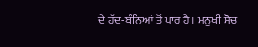ਦੇ ਹੱਦ-ਬੰਨਿਆਂ ਤੋਂ ਪਾਰ ਹੈ। ਮਨੁਖੀ ਸੋਚ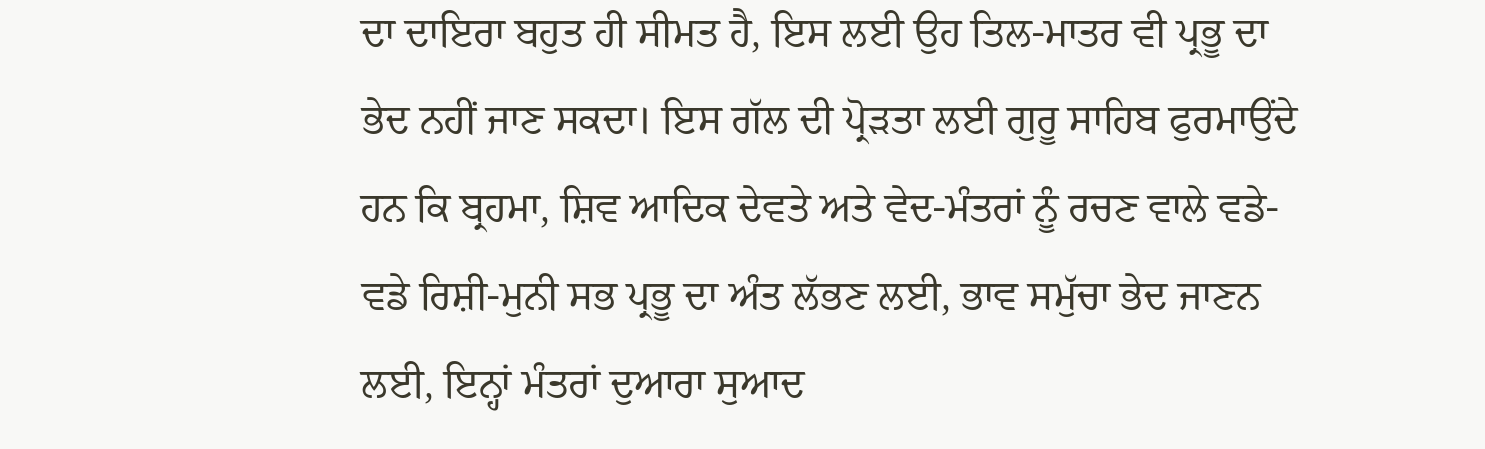ਦਾ ਦਾਇਰਾ ਬਹੁਤ ਹੀ ਸੀਮਤ ਹੈ, ਇਸ ਲਈ ਉਹ ਤਿਲ-ਮਾਤਰ ਵੀ ਪ੍ਰਭੂ ਦਾ ਭੇਦ ਨਹੀਂ ਜਾਣ ਸਕਦਾ। ਇਸ ਗੱਲ ਦੀ ਪ੍ਰੋੜਤਾ ਲਈ ਗੁਰੂ ਸਾਹਿਬ ਫੁਰਮਾਉਂਦੇ ਹਨ ਕਿ ਬ੍ਰਹਮਾ, ਸ਼ਿਵ ਆਦਿਕ ਦੇਵਤੇ ਅਤੇ ਵੇਦ-ਮੰਤਰਾਂ ਨੂੰ ਰਚਣ ਵਾਲੇ ਵਡੇ-ਵਡੇ ਰਿਸ਼ੀ-ਮੁਨੀ ਸਭ ਪ੍ਰਭੂ ਦਾ ਅੰਤ ਲੱਭਣ ਲਈ, ਭਾਵ ਸਮੁੱਚਾ ਭੇਦ ਜਾਣਨ ਲਈ, ਇਨ੍ਹਾਂ ਮੰਤਰਾਂ ਦੁਆਰਾ ਸੁਆਦ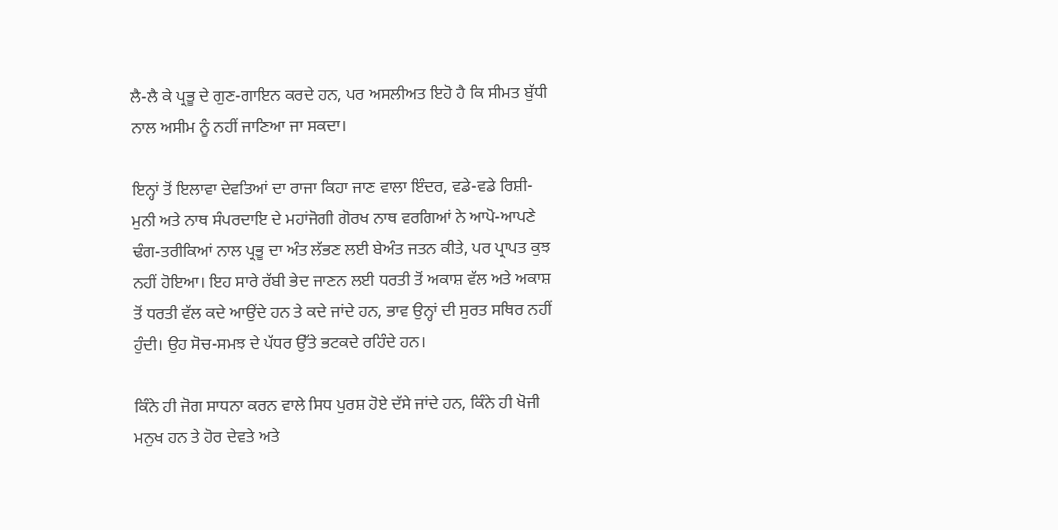ਲੈ-ਲੈ ਕੇ ਪ੍ਰਭੂ ਦੇ ਗੁਣ-ਗਾਇਨ ਕਰਦੇ ਹਨ, ਪਰ ਅਸਲੀਅਤ ਇਹੋ ਹੈ ਕਿ ਸੀਮਤ ਬੁੱਧੀ ਨਾਲ ਅਸੀਮ ਨੂੰ ਨਹੀਂ ਜਾਣਿਆ ਜਾ ਸਕਦਾ।

ਇਨ੍ਹਾਂ ਤੋਂ ਇਲਾਵਾ ਦੇਵਤਿਆਂ ਦਾ ਰਾਜਾ ਕਿਹਾ ਜਾਣ ਵਾਲਾ ਇੰਦਰ, ਵਡੇ-ਵਡੇ ਰਿਸ਼ੀ-ਮੁਨੀ ਅਤੇ ਨਾਥ ਸੰਪਰਦਾਇ ਦੇ ਮਹਾਂਜੋਗੀ ਗੋਰਖ ਨਾਥ ਵਰਗਿਆਂ ਨੇ ਆਪੋ-ਆਪਣੇ ਢੰਗ-ਤਰੀਕਿਆਂ ਨਾਲ ਪ੍ਰਭੂ ਦਾ ਅੰਤ ਲੱਭਣ ਲਈ ਬੇਅੰਤ ਜਤਨ ਕੀਤੇ, ਪਰ ਪ੍ਰਾਪਤ ਕੁਝ ਨਹੀਂ ਹੋਇਆ। ਇਹ ਸਾਰੇ ਰੱਬੀ ਭੇਦ ਜਾਣਨ ਲਈ ਧਰਤੀ ਤੋਂ ਅਕਾਸ਼ ਵੱਲ ਅਤੇ ਅਕਾਸ਼ ਤੋਂ ਧਰਤੀ ਵੱਲ ਕਦੇ ਆਉਂਦੇ ਹਨ ਤੇ ਕਦੇ ਜਾਂਦੇ ਹਨ, ਭਾਵ ਉਨ੍ਹਾਂ ਦੀ ਸੁਰਤ ਸਥਿਰ ਨਹੀਂ ਹੁੰਦੀ। ਉਹ ਸੋਚ-ਸਮਝ ਦੇ ਪੱਧਰ ਉੱਤੇ ਭਟਕਦੇ ਰਹਿੰਦੇ ਹਨ।

ਕਿੰਨੇ ਹੀ ਜੋਗ ਸਾਧਨਾ ਕਰਨ ਵਾਲੇ ਸਿਧ ਪੁਰਸ਼ ਹੋਏ ਦੱਸੇ ਜਾਂਦੇ ਹਨ, ਕਿੰਨੇ ਹੀ ਖੋਜੀ ਮਨੁਖ ਹਨ ਤੇ ਹੋਰ ਦੇਵਤੇ ਅਤੇ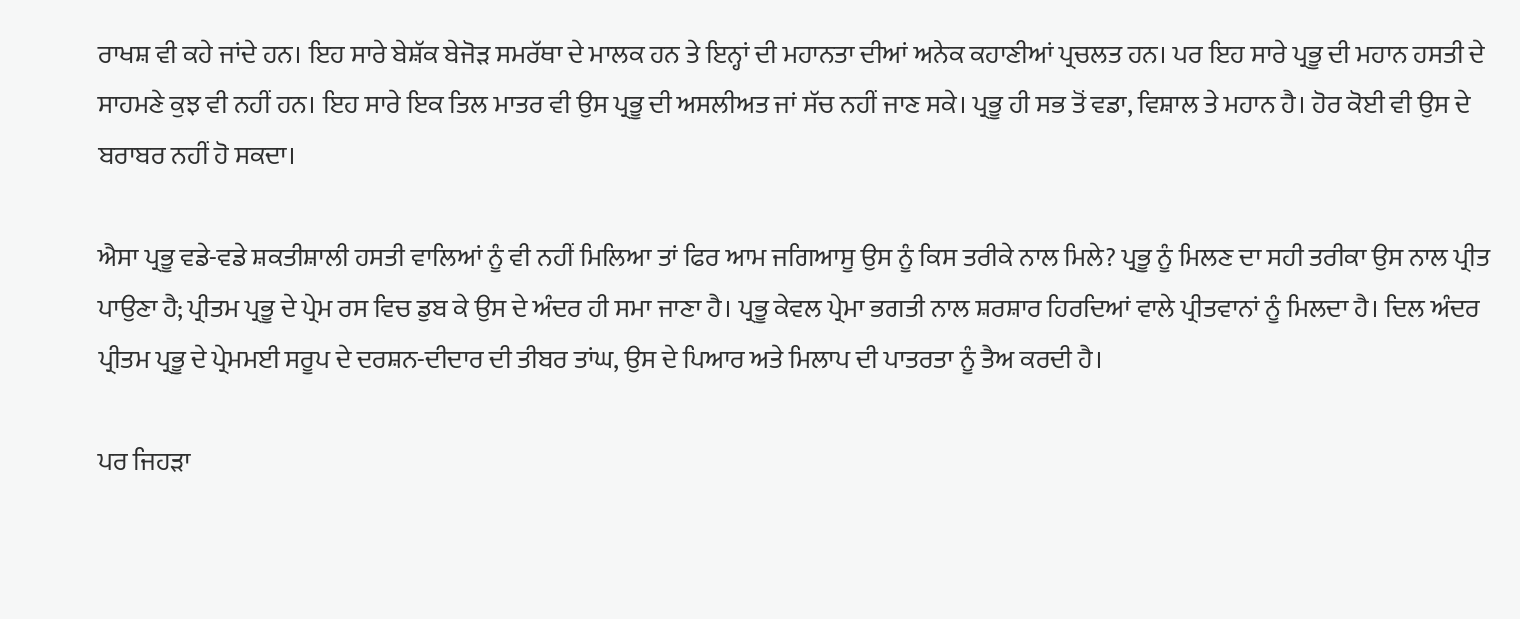ਰਾਖਸ਼ ਵੀ ਕਹੇ ਜਾਂਦੇ ਹਨ। ਇਹ ਸਾਰੇ ਬੇਸ਼ੱਕ ਬੇਜੋੜ ਸਮਰੱਥਾ ਦੇ ਮਾਲਕ ਹਨ ਤੇ ਇਨ੍ਹਾਂ ਦੀ ਮਹਾਨਤਾ ਦੀਆਂ ਅਨੇਕ ਕਹਾਣੀਆਂ ਪ੍ਰਚਲਤ ਹਨ। ਪਰ ਇਹ ਸਾਰੇ ਪ੍ਰਭੂ ਦੀ ਮਹਾਨ ਹਸਤੀ ਦੇ ਸਾਹਮਣੇ ਕੁਝ ਵੀ ਨਹੀਂ ਹਨ। ਇਹ ਸਾਰੇ ਇਕ ਤਿਲ ਮਾਤਰ ਵੀ ਉਸ ਪ੍ਰਭੂ ਦੀ ਅਸਲੀਅਤ ਜਾਂ ਸੱਚ ਨਹੀਂ ਜਾਣ ਸਕੇ। ਪ੍ਰਭੂ ਹੀ ਸਭ ਤੋਂ ਵਡਾ, ਵਿਸ਼ਾਲ ਤੇ ਮਹਾਨ ਹੈ। ਹੋਰ ਕੋਈ ਵੀ ਉਸ ਦੇ ਬਰਾਬਰ ਨਹੀਂ ਹੋ ਸਕਦਾ।

ਐਸਾ ਪ੍ਰਭੂ ਵਡੇ-ਵਡੇ ਸ਼ਕਤੀਸ਼ਾਲੀ ਹਸਤੀ ਵਾਲਿਆਂ ਨੂੰ ਵੀ ਨਹੀਂ ਮਿਲਿਆ ਤਾਂ ਫਿਰ ਆਮ ਜਗਿਆਸੂ ਉਸ ਨੂੰ ਕਿਸ ਤਰੀਕੇ ਨਾਲ ਮਿਲੇ? ਪ੍ਰਭੂ ਨੂੰ ਮਿਲਣ ਦਾ ਸਹੀ ਤਰੀਕਾ ਉਸ ਨਾਲ ਪ੍ਰੀਤ ਪਾਉਣਾ ਹੈ; ਪ੍ਰੀਤਮ ਪ੍ਰਭੂ ਦੇ ਪ੍ਰੇਮ ਰਸ ਵਿਚ ਡੁਬ ਕੇ ਉਸ ਦੇ ਅੰਦਰ ਹੀ ਸਮਾ ਜਾਣਾ ਹੈ। ਪ੍ਰਭੂ ਕੇਵਲ ਪ੍ਰੇਮਾ ਭਗਤੀ ਨਾਲ ਸ਼ਰਸ਼ਾਰ ਹਿਰਦਿਆਂ ਵਾਲੇ ਪ੍ਰੀਤਵਾਨਾਂ ਨੂੰ ਮਿਲਦਾ ਹੈ। ਦਿਲ ਅੰਦਰ ਪ੍ਰੀਤਮ ਪ੍ਰਭੂ ਦੇ ਪ੍ਰੇਮਮਈ ਸਰੂਪ ਦੇ ਦਰਸ਼ਨ-ਦੀਦਾਰ ਦੀ ਤੀਬਰ ਤਾਂਘ, ਉਸ ਦੇ ਪਿਆਰ ਅਤੇ ਮਿਲਾਪ ਦੀ ਪਾਤਰਤਾ ਨੂੰ ਤੈਅ ਕਰਦੀ ਹੈ।

ਪਰ ਜਿਹੜਾ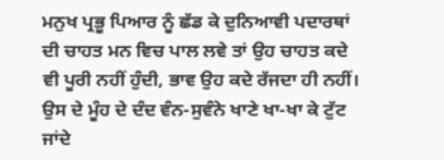ਮਨੁਖ ਪ੍ਰਭੂ ਪਿਆਰ ਨੂੰ ਛੱਡ ਕੇ ਦੁਨਿਆਵੀ ਪਦਾਰਥਾਂ ਦੀ ਚਾਹਤ ਮਨ ਵਿਚ ਪਾਲ ਲਵੇ ਤਾਂ ਉਹ ਚਾਹਤ ਕਦੇ ਵੀ ਪੂਰੀ ਨਹੀਂ ਹੁੰਦੀ, ਭਾਵ ਉਹ ਕਦੇ ਰੱਜਦਾ ਹੀ ਨਹੀਂ। ਉਸ ਦੇ ਮੂੰਹ ਦੇ ਦੰਦ ਵੰਨ-ਸੁਵੰਨੇ ਖਾਣੇ ਖਾ-ਖਾ ਕੇ ਟੁੱਟ ਜਾਂਦੇ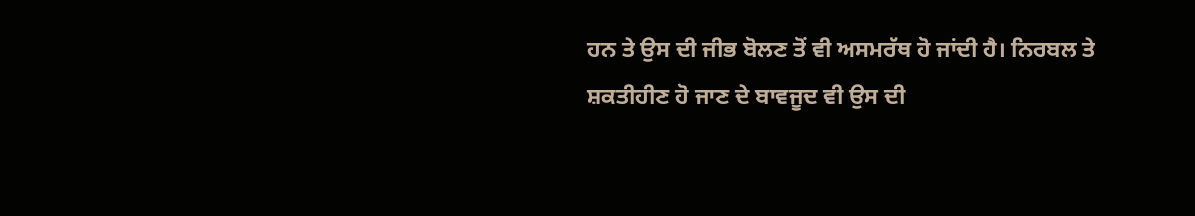ਹਨ ਤੇ ਉਸ ਦੀ ਜੀਭ ਬੋਲਣ ਤੋਂ ਵੀ ਅਸਮਰੱਥ ਹੋ ਜਾਂਦੀ ਹੈ। ਨਿਰਬਲ ਤੇ ਸ਼ਕਤੀਹੀਣ ਹੋ ਜਾਣ ਦੇ ਬਾਵਜੂਦ ਵੀ ਉਸ ਦੀ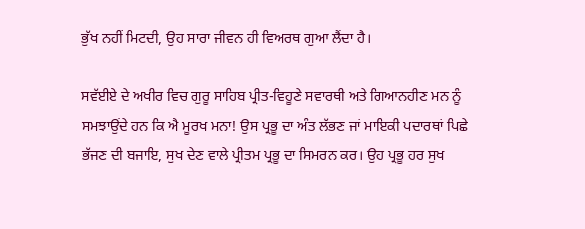ਭੁੱਖ ਨਹੀਂ ਮਿਟਦੀ, ਉਹ ਸਾਰਾ ਜੀਵਨ ਹੀ ਵਿਅਰਥ ਗੁਆ ਲੈਂਦਾ ਹੈ।

ਸਵੱਈਏ ਦੇ ਅਖੀਰ ਵਿਚ ਗੁਰੂ ਸਾਹਿਬ ਪ੍ਰੀਤ-ਵਿਹੂਣੇ ਸਵਾਰਥੀ ਅਤੇ ਗਿਆਨਹੀਣ ਮਨ ਨੂੰ ਸਮਝਾਉਂਦੇ ਹਨ ਕਿ ਐ ਮੂਰਖ ਮਨਾ! ਉਸ ਪ੍ਰਭੂ ਦਾ ਅੰਤ ਲੱਭਣ ਜਾਂ ਮਾਇਕੀ ਪਦਾਰਥਾਂ ਪਿਛੇ ਭੱਜਣ ਦੀ ਬਜਾਇ, ਸੁਖ ਦੇਣ ਵਾਲੇ ਪ੍ਰੀਤਮ ਪ੍ਰਭੂ ਦਾ ਸਿਮਰਨ ਕਰ। ਉਹ ਪ੍ਰਭੂ ਹਰ ਸੁਖ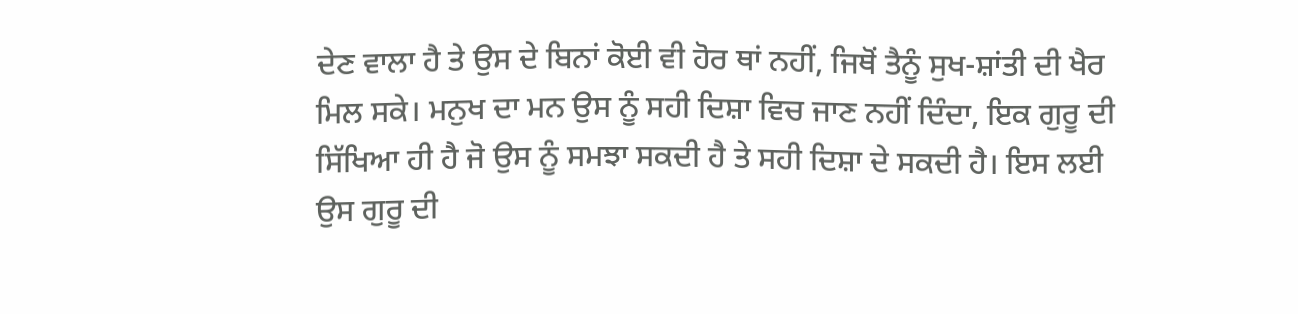ਦੇਣ ਵਾਲਾ ਹੈ ਤੇ ਉਸ ਦੇ ਬਿਨਾਂ ਕੋਈ ਵੀ ਹੋਰ ਥਾਂ ਨਹੀਂ, ਜਿਥੋਂ ਤੈਨੂੰ ਸੁਖ-ਸ਼ਾਂਤੀ ਦੀ ਖੈਰ ਮਿਲ ਸਕੇ। ਮਨੁਖ ਦਾ ਮਨ ਉਸ ਨੂੰ ਸਹੀ ਦਿਸ਼ਾ ਵਿਚ ਜਾਣ ਨਹੀਂ ਦਿੰਦਾ, ਇਕ ਗੁਰੂ ਦੀ ਸਿੱਖਿਆ ਹੀ ਹੈ ਜੋ ਉਸ ਨੂੰ ਸਮਝਾ ਸਕਦੀ ਹੈ ਤੇ ਸਹੀ ਦਿਸ਼ਾ ਦੇ ਸਕਦੀ ਹੈ। ਇਸ ਲਈ ਉਸ ਗੁਰੂ ਦੀ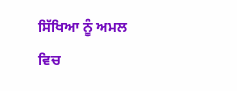ਸਿੱਖਿਆ ਨੂੰ ਅਮਲ ਵਿਚ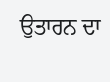ਉਤਾਰਨ ਦਾ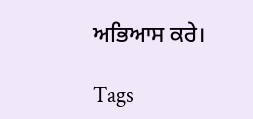ਅਭਿਆਸ ਕਰੇ।

Tags